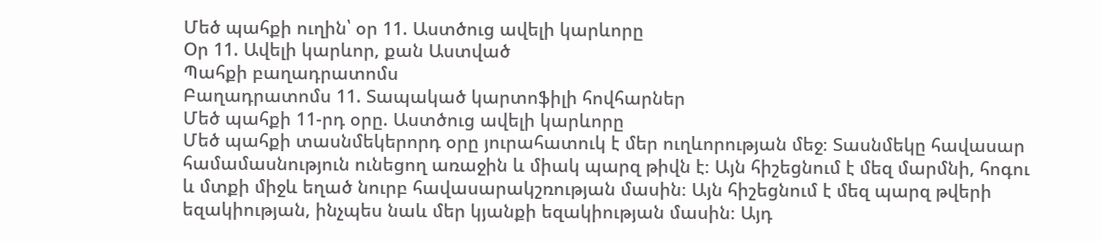Մեծ պահքի ուղին՝ օր 11. Աստծուց ավելի կարևորը
Օր 11. Ավելի կարևոր, քան Աստված
Պահքի բաղադրատոմս
Բաղադրատոմս 11. Տապակած կարտոֆիլի հովհարներ
Մեծ պահքի 11-րդ օրը. Աստծուց ավելի կարևորը
Մեծ պահքի տասնմեկերորդ օրը յուրահատուկ է մեր ուղևորության մեջ։ Տասնմեկը հավասար համամասնություն ունեցող առաջին և միակ պարզ թիվն է։ Այն հիշեցնում է մեզ մարմնի, հոգու և մտքի միջև եղած նուրբ հավասարակշռության մասին։ Այն հիշեցնում է մեզ պարզ թվերի եզակիության, ինչպես նաև մեր կյանքի եզակիության մասին։ Այդ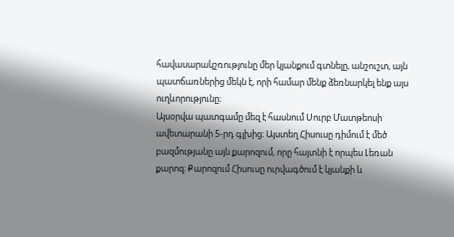հավասարակշռությունը մեր կյանքում գտնելը, անշուշտ, այն պատճառներից մեկն է, որի համար մենք ձեռնարկել ենք այս ուղևորությունը։
Այսօրվա պատգամը մեզ է հասնում Սուրբ Մատթեոսի ավետարանի 5-րդ գլխից։ Այստեղ Հիսուսը դիմում է մեծ բազմությանը այն քարոզում, որը հայտնի է որպես Լեռան քարոզ։ Քարոզում Հիսուսը ուրվագծում է կյանքի և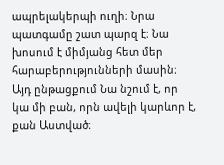ապրելակերպի ուղի։ Նրա պատգամը շատ պարզ է։ Նա խոսում է միմյանց հետ մեր հարաբերությունների մասին։ Այդ ընթացքում Նա նշում է, որ կա մի բան, որն ավելի կարևոր է, քան Աստված։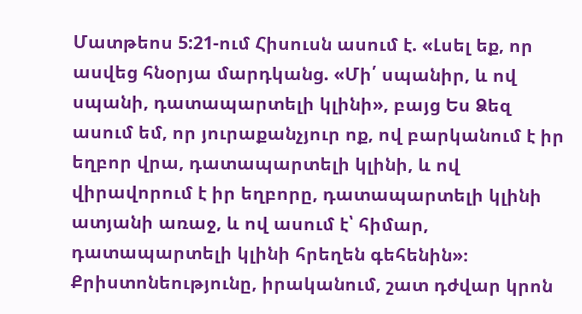Մատթեոս 5:21-ում Հիսուսն ասում է. «Լսել եք, որ ասվեց հնօրյա մարդկանց. «Մի՛ սպանիր, և ով սպանի, դատապարտելի կլինի», բայց Ես Ձեզ ասում եմ, որ յուրաքանչյուր ոք, ով բարկանում է իր եղբոր վրա, դատապարտելի կլինի, և ով վիրավորում է իր եղբորը, դատապարտելի կլինի ատյանի առաջ, և ով ասում է՝ հիմար, դատապարտելի կլինի հրեղեն գեհենին»։
Քրիստոնեությունը, իրականում, շատ դժվար կրոն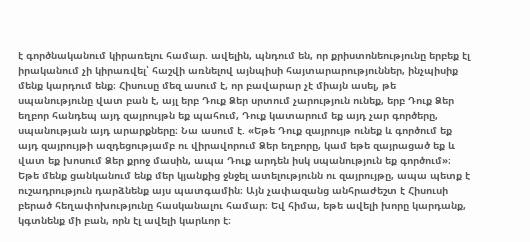է գործնականում կիրառելու համար. ավելին, պնդում են, որ քրիստոնեությունը երբեք էլ իրականում չի կիրառվել՝ հաշվի առնելով այնպիսի հայտարարություններ, ինչպիսիք մենք կարդում ենք։ Հիսուսը մեզ ասում է, որ բավարար չէ միայն ասել, թե սպանությունը վատ բան է, այլ երբ Դուք Ձեր սրտում չարություն ունեք, երբ Դուք Ձեր եղբոր հանդեպ այդ զայրույթն եք պահում, Դուք կատարում եք այդ չար գործերը, սպանության այդ արարքները։ Նա ասում է. «Եթե Դուք զայրույթ ունեք և գործում եք այդ զայրույթի ազդեցությամբ ու վիրավորում Ձեր եղբորը, կամ եթե զայրացած եք և վատ եք խոսում Ձեր քրոջ մասին, ապա Դուք արդեն իսկ սպանություն եք գործում»։
Եթե մենք ցանկանում ենք մեր կյանքից ջնջել ատելությունն ու զայրույթը, ապա պետք է ուշադրություն դարձնենք այս պատգամին։ Այն չափազանց անհրաժեշտ է Հիսուսի բերած հեղափոխությունը հասկանալու համար։ Եվ հիմա, եթե ավելի խորը կարդանք, կգտնենք մի բան, որն էլ ավելի կարևոր է։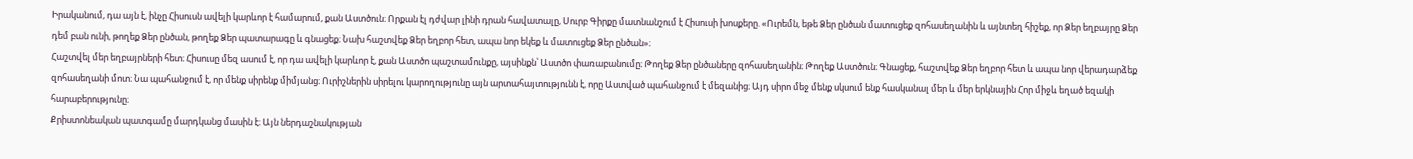Իրականում, դա այն է, ինչը Հիսուսն ավելի կարևոր է համարում, քան Աստծուն։ Որքան էլ դժվար լինի դրան հավատալը, Սուրբ Գիրքը մատնանշում է Հիսուսի խոսքերը. «Ուրեմն, եթե Ձեր ընծան մատուցեք զոհասեղանին և այնտեղ հիշեք, որ Ձեր եղբայրը Ձեր դեմ բան ունի, թողեք Ձեր ընծան, թողեք Ձեր պատարագը և գնացեք։ Նախ հաշտվեք Ձեր եղբոր հետ, ապա նոր եկեք և մատուցեք Ձեր ընծան»։
Հաշտվել մեր եղբայրների հետ։ Հիսուսը մեզ ասում է, որ դա ավելի կարևոր է, քան Աստծո պաշտամունքը, այսինքն՝ Աստծո փառաբանումը։ Թողեք Ձեր ընծաները զոհասեղանին։ Թողեք Աստծուն։ Գնացեք, հաշտվեք Ձեր եղբոր հետ և ապա նոր վերադարձեք զոհասեղանի մոտ։ Նա պահանջում է, որ մենք սիրենք միմյանց։ Ուրիշներին սիրելու կարողությունը այն արտահայտությունն է, որը Աստված պահանջում է մեզանից։ Այդ սիրո մեջ մենք սկսում ենք հասկանալ մեր և մեր երկնային Հոր միջև եղած եզակի հարաբերությունը։
Քրիստոնեական պատգամը մարդկանց մասին է։ Այն ներդաշնակության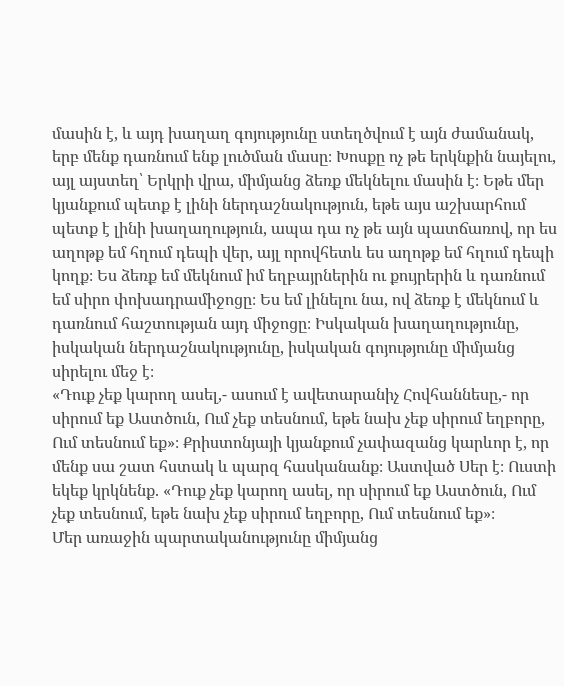մասին է, և այդ խաղաղ գոյությունը ստեղծվում է այն ժամանակ, երբ մենք դառնում ենք լուծման մասը։ Խոսքը ոչ թե երկնքին նայելու, այլ այստեղ՝ Երկրի վրա, միմյանց ձեռք մեկնելու մասին է։ Եթե մեր կյանքում պետք է լինի ներդաշնակություն, եթե այս աշխարհում պետք է լինի խաղաղություն, ապա դա ոչ թե այն պատճառով, որ ես աղոթք եմ հղում դեպի վեր, այլ որովհետև ես աղոթք եմ հղում դեպի կողք։ Ես ձեռք եմ մեկնում իմ եղբայրներին ու քույրերին և դառնում եմ սիրո փոխադրամիջոցը։ Ես եմ լինելու նա, ով ձեռք է մեկնում և դառնում հաշտության այդ միջոցը։ Իսկական խաղաղությունը, իսկական ներդաշնակությունը, իսկական գոյությունը միմյանց սիրելու մեջ է։
«Դուք չեք կարող ասել,- ասում է ավետարանիչ Հովհաննեսը,- որ սիրում եք Աստծուն, Ում չեք տեսնում, եթե նախ չեք սիրում եղբորը, Ում տեսնում եք»։ Քրիստոնյայի կյանքում չափազանց կարևոր է, որ մենք սա շատ հստակ և պարզ հասկանանք։ Աստված Սեր է։ Ուստի եկեք կրկնենք. «Դուք չեք կարող ասել, որ սիրում եք Աստծուն, Ում չեք տեսնում, եթե նախ չեք սիրում եղբորը, Ում տեսնում եք»։
Մեր առաջին պարտականությունը միմյանց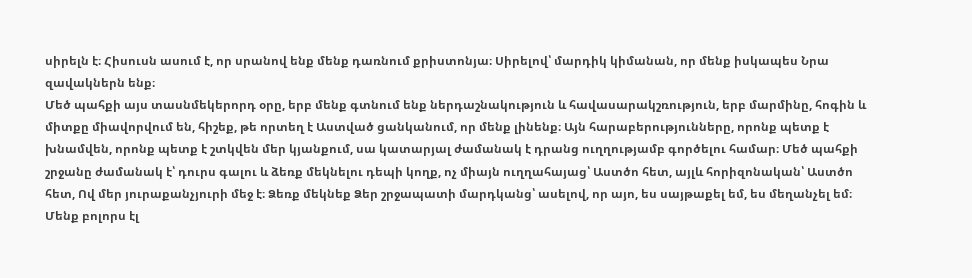սիրելն է։ Հիսուսն ասում է, որ սրանով ենք մենք դառնում քրիստոնյա։ Սիրելով՝ մարդիկ կիմանան, որ մենք իսկապես Նրա զավակներն ենք։
Մեծ պահքի այս տասնմեկերորդ օրը, երբ մենք գտնում ենք ներդաշնակություն և հավասարակշռություն, երբ մարմինը, հոգին և միտքը միավորվում են, հիշեք, թե որտեղ է Աստված ցանկանում, որ մենք լինենք։ Այն հարաբերությունները, որոնք պետք է խնամվեն, որոնք պետք է շտկվեն մեր կյանքում, սա կատարյալ ժամանակ է դրանց ուղղությամբ գործելու համար։ Մեծ պահքի շրջանը ժամանակ է՝ դուրս գալու և ձեռք մեկնելու դեպի կողք, ոչ միայն ուղղահայաց՝ Աստծո հետ, այլև հորիզոնական՝ Աստծո հետ, Ով մեր յուրաքանչյուրի մեջ է։ Ձեռք մեկնեք Ձեր շրջապատի մարդկանց՝ ասելով, որ այո, ես սայթաքել եմ, ես մեղանչել եմ։ Մենք բոլորս էլ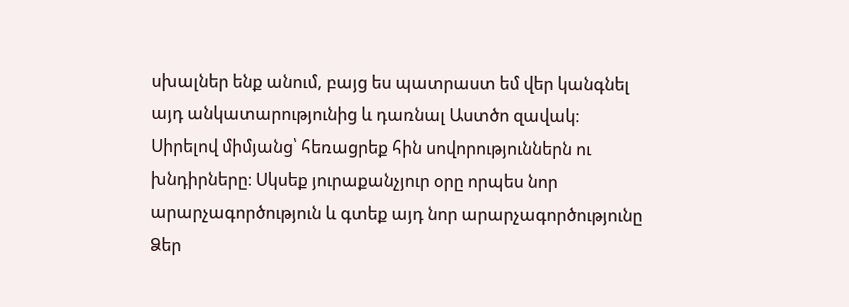սխալներ ենք անում, բայց ես պատրաստ եմ վեր կանգնել այդ անկատարությունից և դառնալ Աստծո զավակ։
Սիրելով միմյանց՝ հեռացրեք հին սովորություններն ու խնդիրները։ Սկսեք յուրաքանչյուր օրը որպես նոր արարչագործություն և գտեք այդ նոր արարչագործությունը Ձեր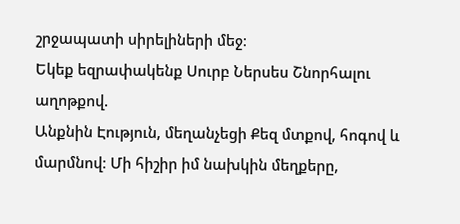շրջապատի սիրելիների մեջ։
Եկեք եզրափակենք Սուրբ Ներսես Շնորհալու աղոթքով.
Անքնին Էություն, մեղանչեցի Քեզ մտքով, հոգով և մարմնով։ Մի հիշիր իմ նախկին մեղքերը,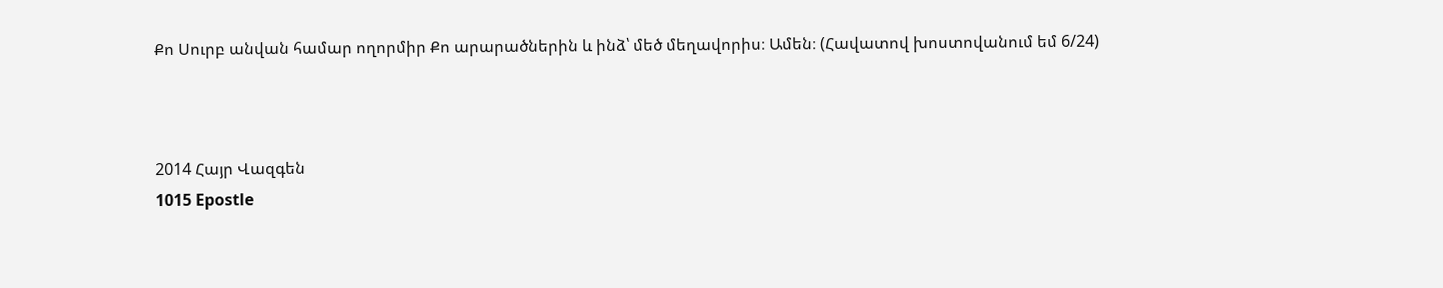Քո Սուրբ անվան համար ողորմիր Քո արարածներին և ինձ՝ մեծ մեղավորիս։ Ամեն։ (Հավատով խոստովանում եմ 6/24)



2014 Հայր Վազգեն
1015 Epostle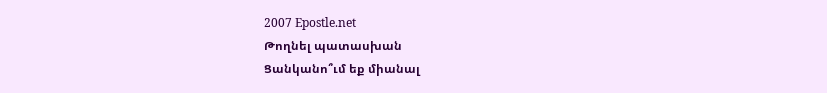2007 Epostle.net
Թողնել պատասխան
Ցանկանո՞ւմ եք միանալ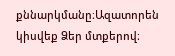քննարկմանը։Ազատորեն կիսվեք Ձեր մտքերով։